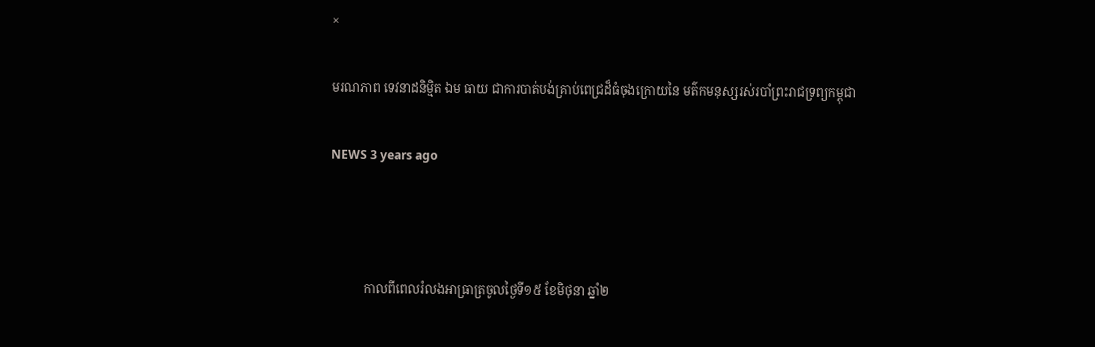×

មរណភាព ទេវនាដនិម្មិត ឯម ធាយ ជាការបាត់បង់គ្រាប់ពេជ្រដ៏ធំចុងក្រោយនៃ មត៌កមនុស្សរស់របាំព្រះរាជទ្រព្យកម្ពុជា

NEWS 3 years ago



           កាលពីពេលរំលងអាធ្រាត្រចូលថ្ងៃទី១៥ ខែមិថុនា ឆ្នាំ២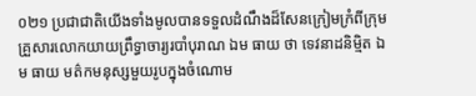០២១ ប្រជាជាតិយើងទាំងមូលបានទទួលដំណឹងដ៏សែនក្រៀមក្រំពីក្រុមគ្រួសារលោកយាយព្រឹទ្ធាចារ្យរបាំបុរាណ ឯម ធាយ ថា ទេវនាដនិម្មិត ឯម ធាយ មត៌កមនុស្សមួយរូបក្នុងចំណោម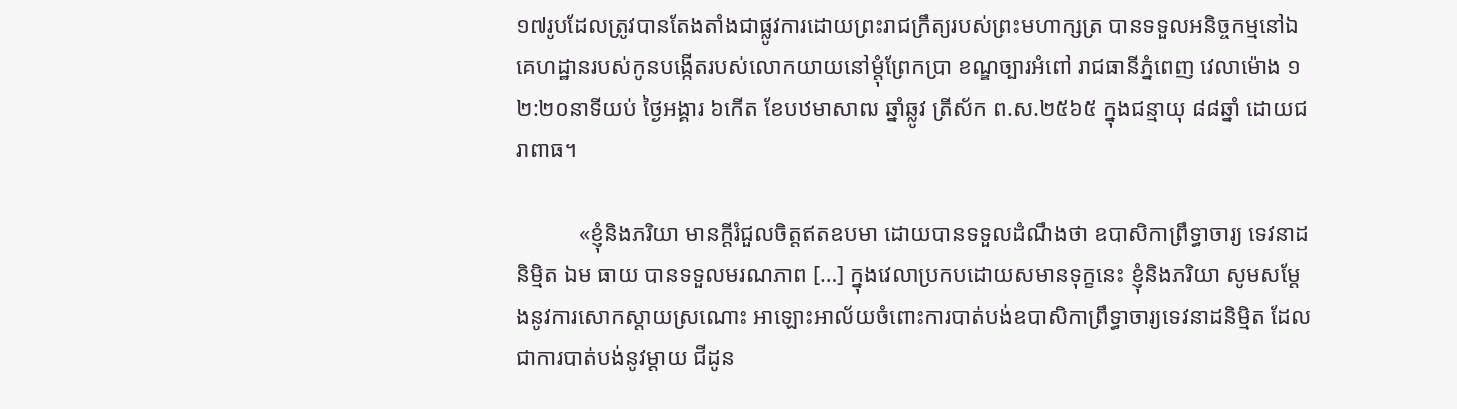១៧រូបដែលត្រូវបានតែងតាំងជាផ្លូវការដោយព្រះរាជក្រឹត្យរបស់ព្រះមហាក្សត្រ បានទទួលអនិច្ចកម្មនៅឯគេហដ្ឋានរបស់កូនបង្កើតរបស់លោកយាយនៅម្តុំព្រែកប្រា ខណ្ឌច្បារអំពៅ រាជធានីភ្នំពេញ វេលាម៉ោង ១២:២០នាទីយប់ ថ្ងៃអង្គារ ៦កើត ខែបឋមាសាឍ ឆ្នាំឆ្លូវ ត្រីស័ក ព.ស.២៥៦៥ ក្នុងជន្មាយុ ៨៨ឆ្នាំ ដោយជរាពាធ។

           «ខ្ញុំនិងភរិយា មានក្តីរំជួលចិត្តឥតឧបមា ដោយបានទទួលដំណឹងថា ឧបាសិកាព្រឹទ្ធាចារ្យ ទេវនាដនិម្មិត ឯម ធាយ បានទទួលមរណភាព […] ក្នុងវេលាប្រកបដោយសមានទុក្ខនេះ ខ្ញុំនិងភរិយា សូមសម្តែងនូវការសោកស្តាយស្រណោះ អាឡោះអាល័យចំពោះការបាត់បង់ឧបាសិកាព្រឹទ្ធាចារ្យទេវនាដនិម្មិត ដែលជាការបាត់បង់នូវម្ដាយ ជីដូន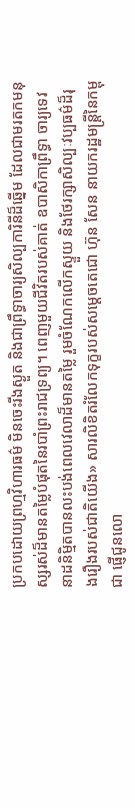ប្រកបដោយព្រហ្មវិហារធម៌ មិនចេះរីងស្ងួត និងជាព្រឹទ្ធាចារ្យសិល្បការិនីដ៏ឆ្នើម ដែលជាមរតកមនុស្សរស់ដ៏មានតម្លៃបំផុតនៃរបាំព្រះរាជទ្រព្យ។ ពេញមួយជីវិតរបស់គាត់ ឧបាសិកាព្រឹទ្ធា ចារ្យទេវនាដនិម្មិតបានលះបង់ពេលវេលាដ៏មានតម្លៃ រួមចំណែកលើកស្ទួយ និងថែរក្សាសិល្បៈវប្បធម៌ដ៏រុងរឿងរបស់ជាតិយើង» សារលិខិតរំលែកទុក្ខរបស់សម្តេចតេជោ ហ៊ុន សែន នាយករដ្ឋមន្រ្តីនៃកម្ពុជា ផ្ញើជូនលោ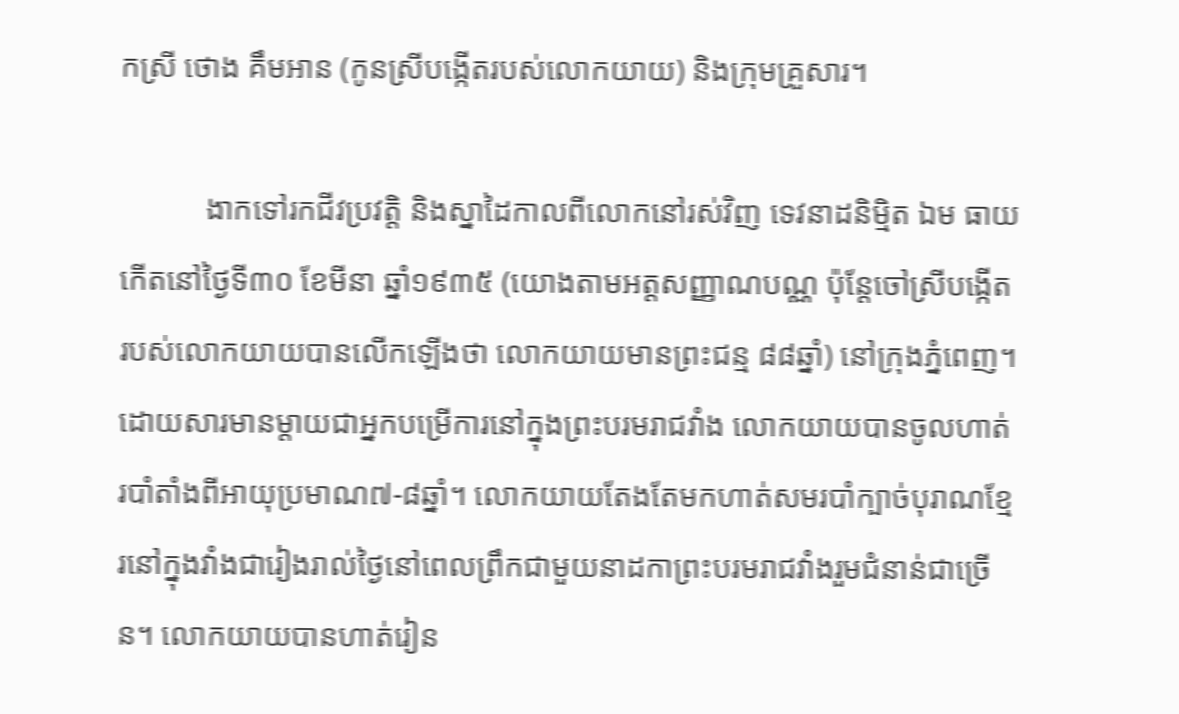កស្រី ថោង គឹមអាន (កូនស្រីបង្កើតរបស់លោកយាយ) និងក្រុមគ្រួសារ។

           ងាកទៅរកជីវប្រវត្តិ និងស្នាដៃកាលពីលោកនៅរស់វិញ ទេវនាដនិម្មិត ឯម ធាយ កើតនៅថ្ងៃទី៣០ ខែមីនា ឆ្នាំ១៩៣៥ (យោងតាមអត្តសញ្ញាណបណ្ណ ប៉ុន្តែចៅស្រីបង្កើតរបស់លោកយាយបានលើកឡើងថា លោកយាយមានព្រះជន្ម ៨៨ឆ្នាំ) នៅក្រុងភ្នំពេញ។ ដោយសារមានម្តាយជាអ្នកបម្រើការនៅក្នុងព្រះបរមរាជវាំង លោកយាយបានចូលហាត់របាំតាំងពីអាយុប្រមាណ៧-៨ឆ្នាំ។ លោកយាយតែងតែមកហាត់សមរបាំក្បាច់បុរាណខ្មែរនៅក្នុងវាំងជារៀងរាល់ថ្ងៃនៅពេលព្រឹកជាមួយនាដកាព្រះបរមរាជវាំងរួមជំនាន់ជាច្រើន។ លោកយាយបានហាត់រៀន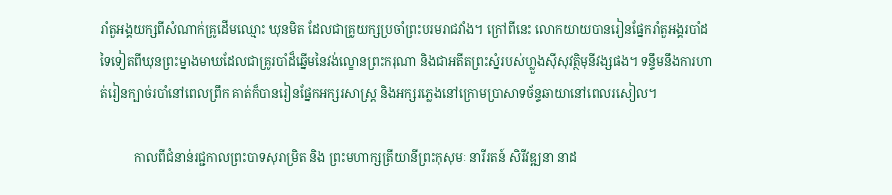រាំតួអង្គយក្សពីសំណាក់គ្រូដើមឈ្មោះ ឃុនមិត ដែលជាគ្រូយក្សប្រចាំព្រះបរមរាជវាំង។ ក្រៅពីនេះ លោកយាយបានរៀនផ្នែករាំតួអង្គរបាំដទៃទៀតពីឃុនព្រះម្នាងមាឃដែលជាគ្រូរបាំដ៏ឆ្នើមនៃវង់ល្ខោនព្រះករុណា និងជាអតីតព្រះស្នំរបស់ហ្លួងស៊ីសុវត្ថិមុនីវង្សផង។ ទន្ទឹមនឹងការហាត់រៀនក្បាច់របាំនៅពេលព្រឹក គាត់ក៏បានរៀនផ្នែកអក្សរសាស្រ្ត និងអក្សរភ្លេងនៅក្រោមប្រាសាទច័ន្ទឆាយានៅពេលរសៀល។

           កាលពីជំនាន់រជ្ជកាលព្រះបាទសុរាម្រិត និង ព្រះមហាក្សត្រីយានីព្រះកុសុមៈ នារីរតន៍ សិរីវឌ្ឍនា នាដ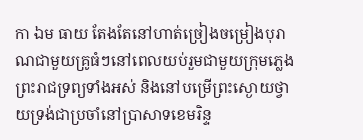កា ឯម ធាយ តែងតែនៅហាត់ច្រៀងចម្រៀងបុរាណជាមួយគ្រូធំៗនៅពេលយប់រួមជាមួយក្រុមភ្លេងព្រះរាជទ្រព្យទាំងអស់ និងនៅបម្រើព្រះស្ងោយថ្វាយទ្រង់ជាប្រចាំនៅប្រាសាទខេមរិន្ទ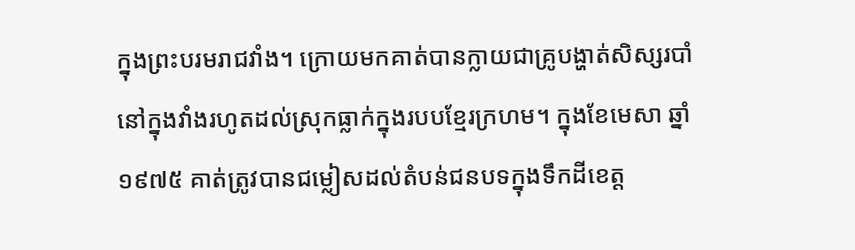ក្នុងព្រះបរមរាជវាំង។ ក្រោយមកគាត់បានក្លាយជាគ្រូបង្ហាត់សិស្សរបាំនៅក្នុងវាំងរហូតដល់ស្រុកធ្លាក់ក្នុងរបបខ្មែរក្រហម។ ក្នុងខែមេសា ឆ្នាំ១៩៧៥ គាត់ត្រូវបានជម្លៀសដល់តំបន់ជនបទក្នុងទឹកដីខេត្ត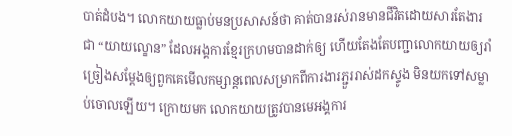បាត់ដំបង។ លោកយាយធ្លាប់មនប្រសាសន៍ថា គាត់បានរស់រានមានជីវិតដោយសារតែងារជា “យាយល្ខោន” ដែលអង្គការខ្មែរក្រហមបានដាក់ឲ្យ ហើយតែងតែបញ្ជាលោកយាយឲ្យរាំច្រៀងសម្តែងឲ្យពួកគេមើលកម្សាន្តពេលសម្រាកពីការងារភ្ជួររាស់ដកស្ទូង មិនយកទៅសម្លាប់ចោលឡើយ។ ក្រោយមក លោកយាយត្រូវបានមេអង្គការ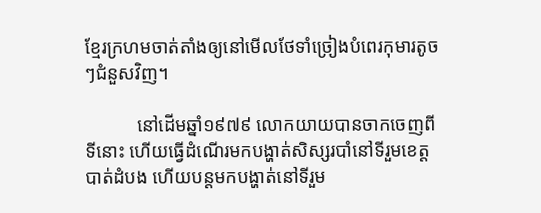ខ្មែរក្រហមចាត់តាំងឲ្យនៅមើលថែទាំច្រៀងបំពេរកុមារតូចៗជំនួសវិញ។

           នៅដើមឆ្នាំ១៩៧៩ លោកយាយបានចាកចេញពីទីនោះ ហើយធ្វើដំណើរមកបង្ហាត់សិស្សរបាំនៅទីរួមខេត្តបាត់ដំបង ហើយបន្តមកបង្ហាត់នៅទីរួម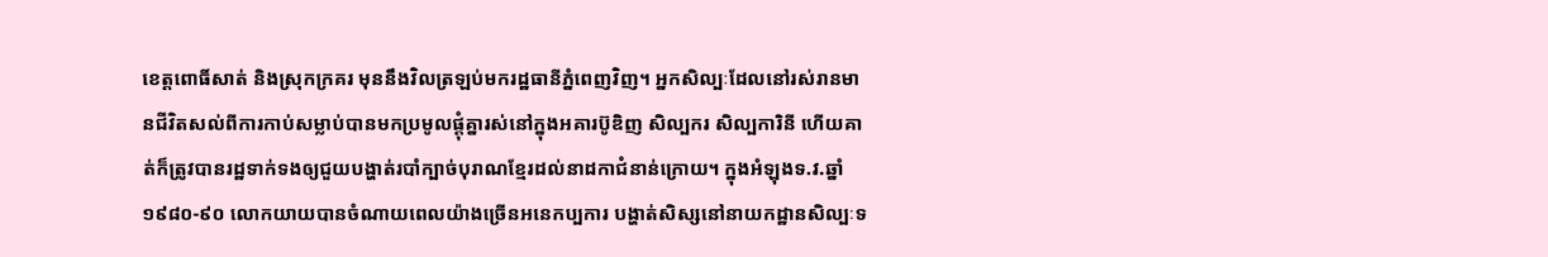ខេត្តពោធិ៍សាត់ និងស្រុកក្រគរ មុននឹងវិលត្រឡប់មករដ្ឋធានីភ្នំពេញវិញ។ អ្នកសិល្បៈដែលនៅរស់រានមានជីវិតសល់ពីការកាប់សម្លាប់បានមកប្រមូលផ្តុំគ្នារស់នៅក្នុងអគារប៊ូឌិញ សិល្បករ សិល្បការិនី ហើយគាត់ក៏ត្រូវបានរដ្ឋទាក់ទងឲ្យជួយបង្ហាត់របាំក្បាច់បុរាណខ្មែរដល់នាដកាជំនាន់ក្រោយ។ ក្នុងអំឡុងទ.វ.ឆ្នាំ១៩៨០-៩០ លោកយាយបានចំណាយពេលយ៉ាងច្រើនអនេកប្បការ បង្ហាត់សិស្សនៅនាយកដ្ឋានសិល្បៈទ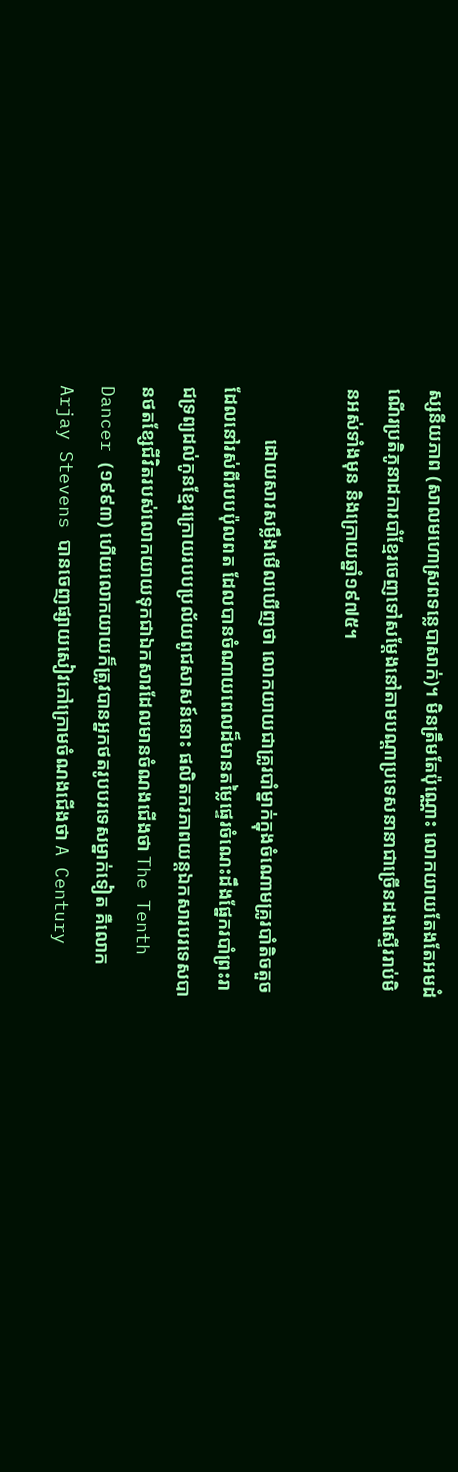ស្សនីយភាព (សាលមហោស្រពទន្លេបាសាក់)។ មិនត្រឹមតែប៉ុណ្ណោះ លោកយាយតែងតែអមដំណើរប្រតិភូនាដការបាំខ្មែរចេញទៅសម្តែងនៅតាមបណ្តាប្រទេសនានាជាច្រើនដងស្ទើររាប់មិនអស់ទាំងមុន និងក្រោយឆ្នាំ១៩៧៥។

           ដោយសារសម្លឹងមើលឃើញថា លោកយាយជាគ្រូរបាំម្នាក់ក្នុងចំណោមគ្រូរបាំតិចតួចដែលនៅរស់ពីរបបប៉ុលពត ដែលបានចំណាយពេលដ៏មានតម្លៃផ្ទេរចំណេះដឹងផ្នែករបាំព្រះរាជទ្រព្យដល់កូនខ្មែរក្រោយរបបប្រល័យពូជសាសន៍នោះ ផលិតករភាពយន្តឯកសារបរទេសបានថតខ្សែជីវិតរបស់លោកយាយទុកជាឯកសារដែលមានចំណងជើងថា The Tenth Dancer (១៩៩៣) ហើយលោកយាយក៏ត្រូវបានអ្នកថតរូបបរទេសម្នាក់ទៀត គឺលោក Arjay Stevens បានចេញផ្សាយសៀវភៅក្រោមចំណងជើងថា A Century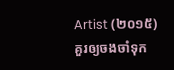Artist (២០១៥) គួរឲ្យចងចាំទុក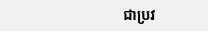ជាប្រវ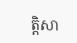ត្តិសា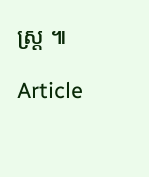ស្រ្ត ៕

Article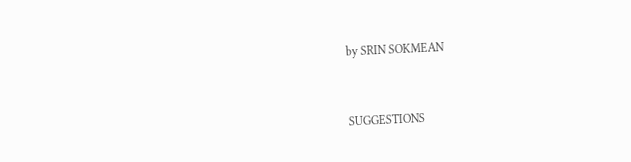by SRIN SOKMEAN


SUGGESTIONS